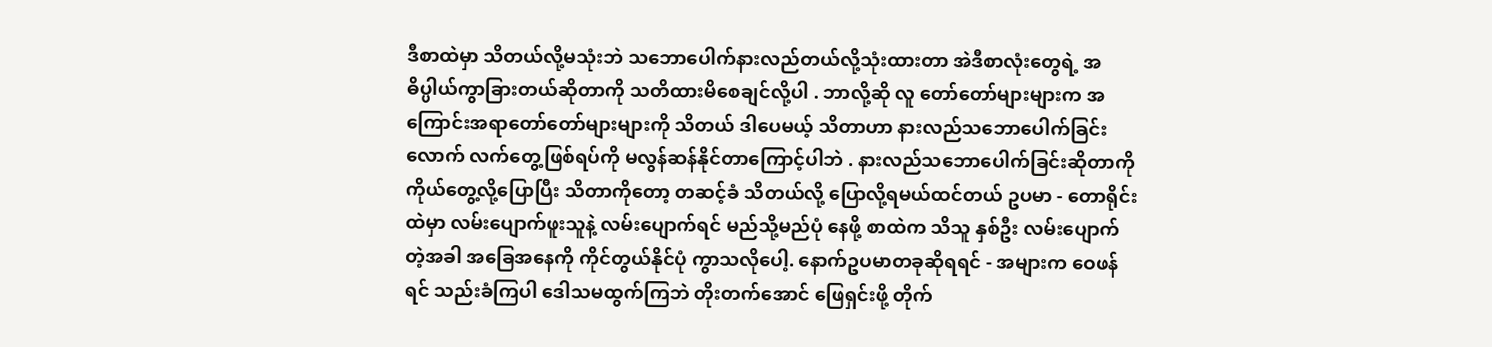ဒီစာထဲမှာ သိတယ်လို့မသုံးဘဲ သဘောပေါက်နားလည်တယ်လို့သုံးထားတာ အဲဒီစာလုံးတွေရဲ့ အဓိပ္ပါယ်ကွာခြားတယ်ဆိုတာကို သတိထားမိစေချင်လို့ပါ . ဘာလို့ဆို လူ တော်တော်များများက အကြောင်းအရာတော်တော်များများကို သိတယ် ဒါပေမယ့် သိတာဟာ နားလည်သဘောပေါက်ခြင်းလောက် လက်တွေ့ဖြစ်ရပ်ကို မလွန်ဆန်နိုင်တာကြောင့်ပါဘဲ . နားလည်သဘောပေါက်ခြင်းဆိုတာကို ကိုယ်တွေ့လို့ပြောပြီး သိတာကိုတော့ တဆင့်ခံ သိတယ်လို့ ပြောလို့ရမယ်ထင်တယ် ဥပမာ - တောရိုင်းထဲမှာ လမ်းပျောက်ဖူးသူနဲ့ လမ်းပျောက်ရင် မည်သို့မည်ပုံ နေဖို့ စာထဲက သိသူ နှစ်ဦး လမ်းပျောက်တဲ့အခါ အခြေအနေကို ကိုင်တွယ်နိုင်ပုံ ကွာသလိုပေါ့. နောက်ဥပမာတခုဆိုရရင် - အများက ဝေဖန်ရင် သည်းခံကြပါ ဒေါသမထွက်ကြဘဲ တိုးတက်အောင် ဖြေရှင်းဖို့ တိုက်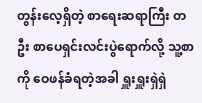တွန်းလေ့ရှိတဲ့ စာရေးဆရာကြီး တဦး စာပေရှင်းလင်းပွဲရောက်လို့ သူ့စာကို ဝေဖန်ခံရတဲ့အခါ ရှူးရှူးရှဲရှဲ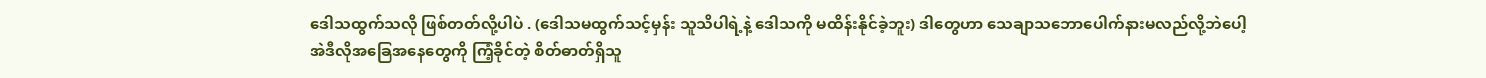ဒေါသထွက်သလို ဖြစ်တတ်လို့ပါပဲ . (ဒေါသမထွက်သင့်မှန်း သူသိပါရဲ့နဲ့ ဒေါသကို မထိန်းနိုင်ခဲ့ဘူး) ဒါတွေဟာ သေချာသဘောပေါက်နားမလည်လို့ဘဲပေါ့
အဲဒီလိုအခြေအနေတွေကို ကြံ့ခိုင်တဲ့ စိတ်ဓာတ်ရှိသူ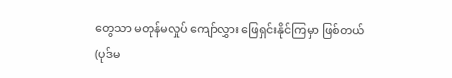တွေသာ မတုန်မလှုပ် ကျော်လွှား ဖြေရှင်းနိုင်ကြမှာ ဖြစ်တယ်
(ပုဒ်မ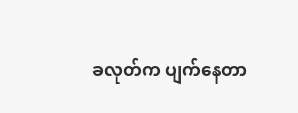ခလုတ်က ပျက်နေတာ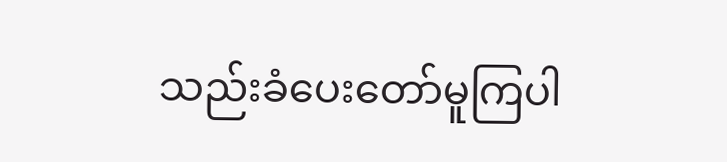သည်းခံပေးတော်မူကြပါ